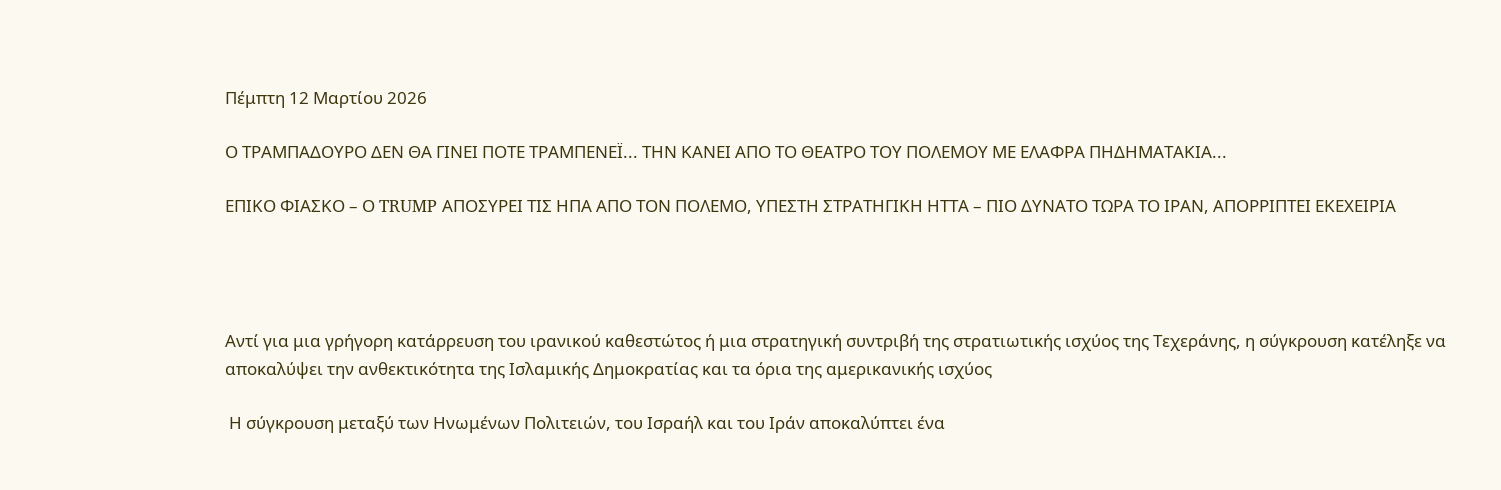Πέμπτη 12 Μαρτίου 2026

Ο ΤΡΑΜΠΑΔΟΥΡΟ ΔΕΝ ΘΑ ΓΙΝΕΙ ΠΟΤΕ ΤΡΑΜΠΕΝΕΪ... ΤΗΝ ΚΑΝΕΙ ΑΠΟ ΤΟ ΘΕΑΤΡΟ ΤΟΥ ΠΟΛΕΜΟΥ ΜΕ ΕΛΑΦΡΑ ΠΗΔΗΜΑΤΑΚΙΑ...

ΕΠΙΚΟ ΦΙΑΣΚΟ – Ο TRUMP ΑΠΟΣΥΡΕΙ ΤΙΣ ΗΠΑ ΑΠΟ ΤΟΝ ΠΟΛΕΜΟ, ΥΠΕΣΤΗ ΣΤΡΑΤΗΓΙΚΗ ΗΤΤΑ – ΠΙΟ ΔΥΝΑΤΟ ΤΩΡΑ ΤΟ ΙΡΑΝ, ΑΠΟΡΡΙΠΤΕΙ ΕΚΕΧΕΙΡΙΑ




Αντί για μια γρήγορη κατάρρευση του ιρανικού καθεστώτος ή μια στρατηγική συντριβή της στρατιωτικής ισχύος της Τεχεράνης, η σύγκρουση κατέληξε να αποκαλύψει την ανθεκτικότητα της Ισλαμικής Δημοκρατίας και τα όρια της αμερικανικής ισχύος

 Η σύγκρουση μεταξύ των Ηνωμένων Πολιτειών, του Ισραήλ και του Ιράν αποκαλύπτει ένα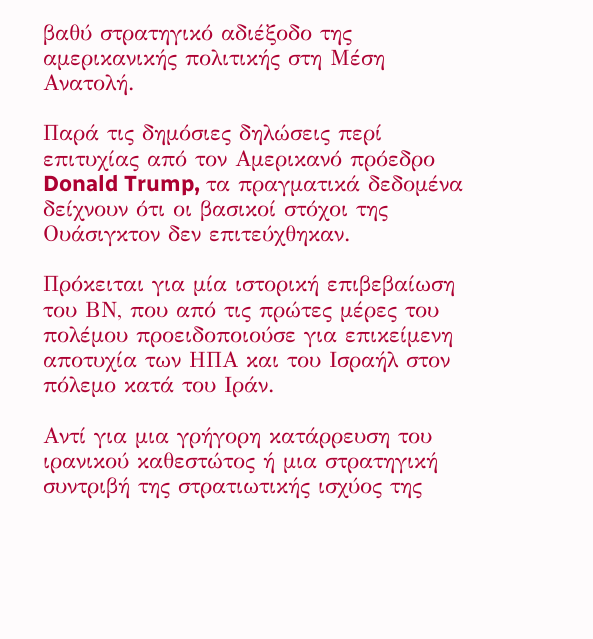βαθύ στρατηγικό αδιέξοδο της αμερικανικής πολιτικής στη Μέση Ανατολή.

Παρά τις δημόσιες δηλώσεις περί επιτυχίας από τον Αμερικανό πρόεδρο Donald Trump, τα πραγματικά δεδομένα δείχνουν ότι οι βασικοί στόχοι της Ουάσιγκτον δεν επιτεύχθηκαν.

Πρόκειται για μία ιστορική επιβεβαίωση του ΒΝ, που από τις πρώτες μέρες του πολέμου προειδοποιούσε για επικείμενη αποτυχία των ΗΠΑ και του Ισραήλ στον πόλεμο κατά του Ιράν.

Αντί για μια γρήγορη κατάρρευση του ιρανικού καθεστώτος ή μια στρατηγική συντριβή της στρατιωτικής ισχύος της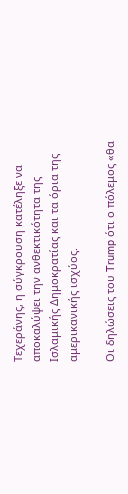Τεχεράνης, η σύγκρουση κατέληξε να αποκαλύψει την ανθεκτικότητα της Ισλαμικής Δημοκρατίας και τα όρια της αμερικανικής ισχύος.

Οι δηλώσεις του Trump ότι ο πόλεμος «θα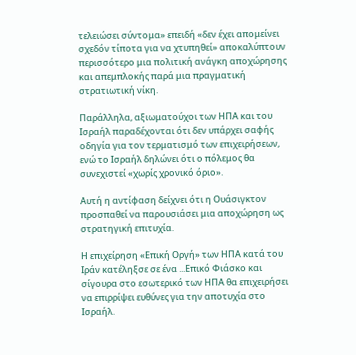τελειώσει σύντομα» επειδή «δεν έχει απομείνει σχεδόν τίποτα για να χτυπηθεί» αποκαλύπτουν περισσότερο μια πολιτική ανάγκη αποχώρησης και απεμπλοκής παρά μια πραγματική στρατιωτική νίκη.

Παράλληλα, αξιωματούχοι των ΗΠΑ και του Ισραήλ παραδέχονται ότι δεν υπάρχει σαφής οδηγία για τον τερματισμό των επιχειρήσεων, ενώ το Ισραήλ δηλώνει ότι ο πόλεμος θα συνεχιστεί «χωρίς χρονικό όριο».

Αυτή η αντίφαση δείχνει ότι η Ουάσιγκτον προσπαθεί να παρουσιάσει μια αποχώρηση ως στρατηγική επιτυχία.

Η επιχείρηση «Επική Οργή» των ΗΠΑ κατά του Ιράν κατέληξσε σε ένα ...Επικό Φιάσκο και σίγουρα στο εσωτερικό των ΗΠΑ θα επιχειρήσει να επιρρίψει ευθύνες για την αποτυχία στο Ισραήλ.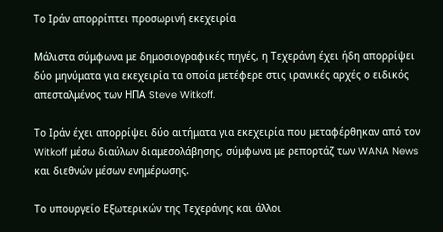Το Ιράν απορρίπτει προσωρινή εκεχειρία

Μάλιστα σύμφωνα με δημοσιογραφικές πηγές, η Τεχεράνη έχει ήδη απορρίψει δύο μηνύματα για εκεχειρία τα οποία μετέφερε στις ιρανικές αρχές ο ειδικός απεσταλμένος των ΗΠΑ Steve Witkoff.

Το Ιράν έχει απορρίψει δύο αιτήματα για εκεχειρία που μεταφέρθηκαν από τον Witkoff μέσω διαύλων διαμεσολάβησης, σύμφωνα με ρεπορτάζ των WANA News και διεθνών μέσων ενημέρωσης.

Το υπουργείο Εξωτερικών της Τεχεράνης και άλλοι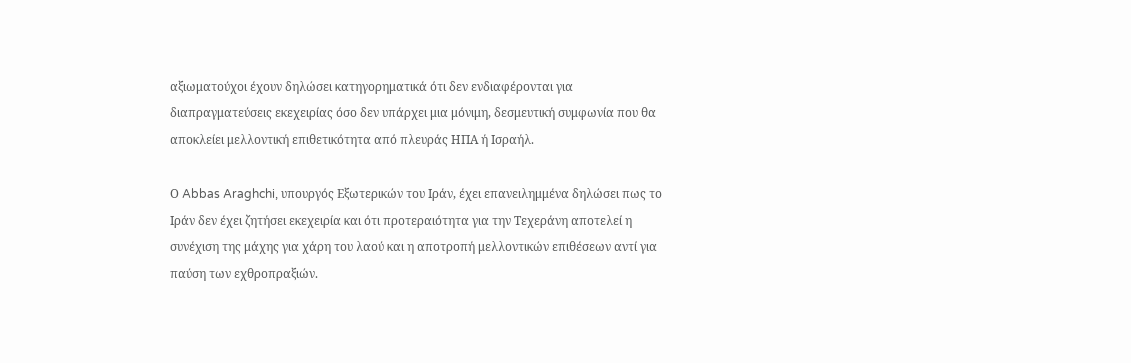αξιωματούχοι έχουν δηλώσει κατηγορηματικά ότι δεν ενδιαφέρονται για διαπραγματεύσεις εκεχειρίας όσο δεν υπάρχει μια μόνιμη, δεσμευτική συμφωνία που θα αποκλείει μελλοντική επιθετικότητα από πλευράς ΗΠΑ ή Ισραήλ.

Ο Abbas Araghchi, υπουργός Εξωτερικών του Ιράν, έχει επανειλημμένα δηλώσει πως το Ιράν δεν έχει ζητήσει εκεχειρία και ότι προτεραιότητα για την Τεχεράνη αποτελεί η συνέχιση της μάχης για χάρη του λαού και η αποτροπή μελλοντικών επιθέσεων αντί για παύση των εχθροπραξιών.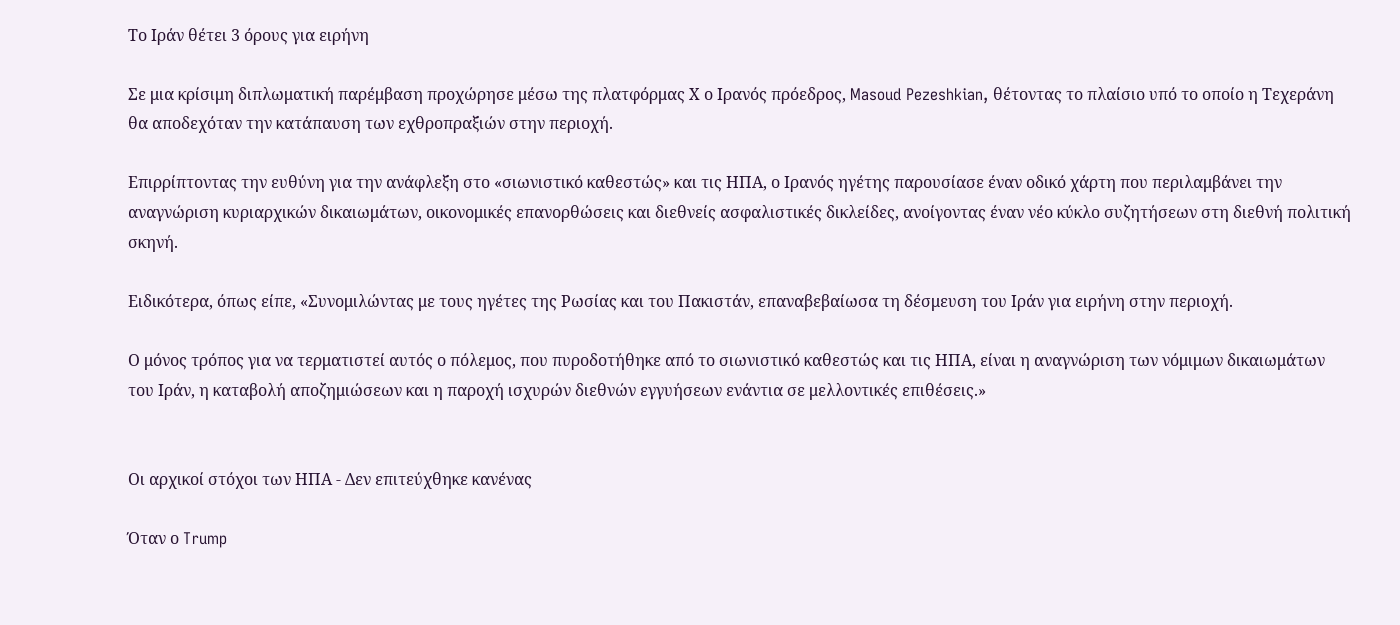Το Ιράν θέτει 3 όρους για ειρήνη

Σε μια κρίσιμη διπλωματική παρέμβαση προχώρησε μέσω της πλατφόρμας Χ ο Ιρανός πρόεδρος, Masoud Pezeshkian, θέτοντας το πλαίσιο υπό το οποίο η Τεχεράνη θα αποδεχόταν την κατάπαυση των εχθροπραξιών στην περιοχή.

Επιρρίπτοντας την ευθύνη για την ανάφλεξη στο «σιωνιστικό καθεστώς» και τις ΗΠΑ, ο Ιρανός ηγέτης παρουσίασε έναν οδικό χάρτη που περιλαμβάνει την αναγνώριση κυριαρχικών δικαιωμάτων, οικονομικές επανορθώσεις και διεθνείς ασφαλιστικές δικλείδες, ανοίγοντας έναν νέο κύκλο συζητήσεων στη διεθνή πολιτική σκηνή.

Ειδικότερα, όπως είπε, «Συνομιλώντας με τους ηγέτες της Ρωσίας και του Πακιστάν, επαναβεβαίωσα τη δέσμευση του Ιράν για ειρήνη στην περιοχή.

Ο μόνος τρόπος για να τερματιστεί αυτός ο πόλεμος, που πυροδοτήθηκε από το σιωνιστικό καθεστώς και τις ΗΠΑ, είναι η αναγνώριση των νόμιμων δικαιωμάτων του Ιράν, η καταβολή αποζημιώσεων και η παροχή ισχυρών διεθνών εγγυήσεων ενάντια σε μελλοντικές επιθέσεις.»


Οι αρχικοί στόχοι των ΗΠΑ - Δεν επιτεύχθηκε κανένας

Όταν ο Trump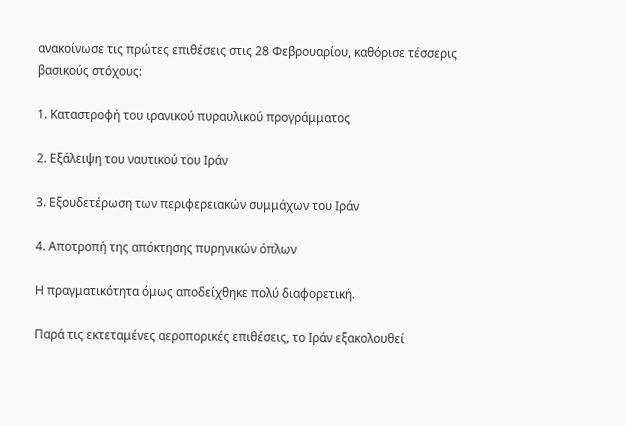ανακοίνωσε τις πρώτες επιθέσεις στις 28 Φεβρουαρίου, καθόρισε τέσσερις βασικούς στόχους:

1. Καταστροφή του ιρανικού πυραυλικού προγράμματος

2. Εξάλειψη του ναυτικού του Ιράν

3. Εξουδετέρωση των περιφερειακών συμμάχων του Ιράν

4. Αποτροπή της απόκτησης πυρηνικών όπλων

Η πραγματικότητα όμως αποδείχθηκε πολύ διαφορετική.

Παρά τις εκτεταμένες αεροπορικές επιθέσεις, το Ιράν εξακολουθεί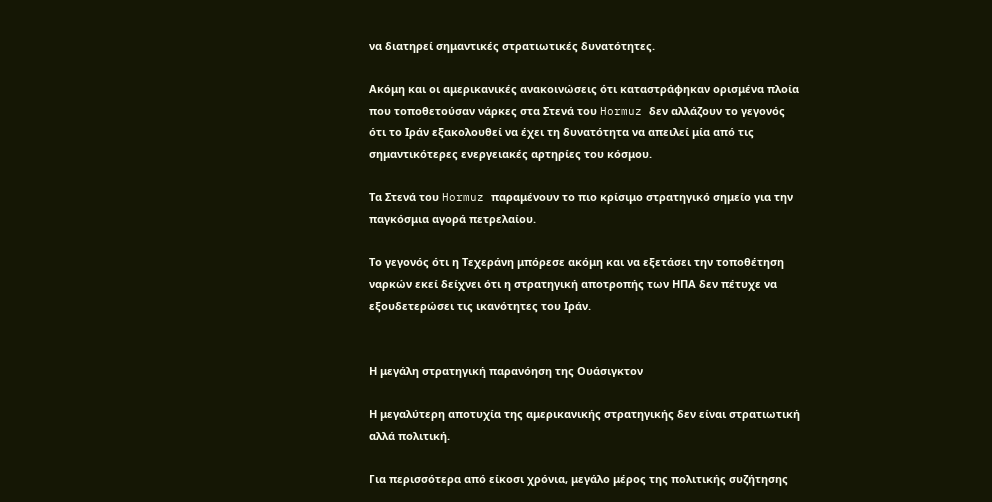να διατηρεί σημαντικές στρατιωτικές δυνατότητες.

Ακόμη και οι αμερικανικές ανακοινώσεις ότι καταστράφηκαν ορισμένα πλοία που τοποθετούσαν νάρκες στα Στενά του Hormuz δεν αλλάζουν το γεγονός ότι το Ιράν εξακολουθεί να έχει τη δυνατότητα να απειλεί μία από τις σημαντικότερες ενεργειακές αρτηρίες του κόσμου.

Τα Στενά του Hormuz παραμένουν το πιο κρίσιμο στρατηγικό σημείο για την παγκόσμια αγορά πετρελαίου.

Το γεγονός ότι η Τεχεράνη μπόρεσε ακόμη και να εξετάσει την τοποθέτηση ναρκών εκεί δείχνει ότι η στρατηγική αποτροπής των ΗΠΑ δεν πέτυχε να εξουδετερώσει τις ικανότητες του Ιράν.


Η μεγάλη στρατηγική παρανόηση της Ουάσιγκτον

Η μεγαλύτερη αποτυχία της αμερικανικής στρατηγικής δεν είναι στρατιωτική αλλά πολιτική.

Για περισσότερα από είκοσι χρόνια, μεγάλο μέρος της πολιτικής συζήτησης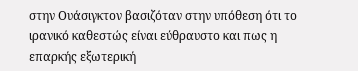στην Ουάσιγκτον βασιζόταν στην υπόθεση ότι το ιρανικό καθεστώς είναι εύθραυστο και πως η επαρκής εξωτερική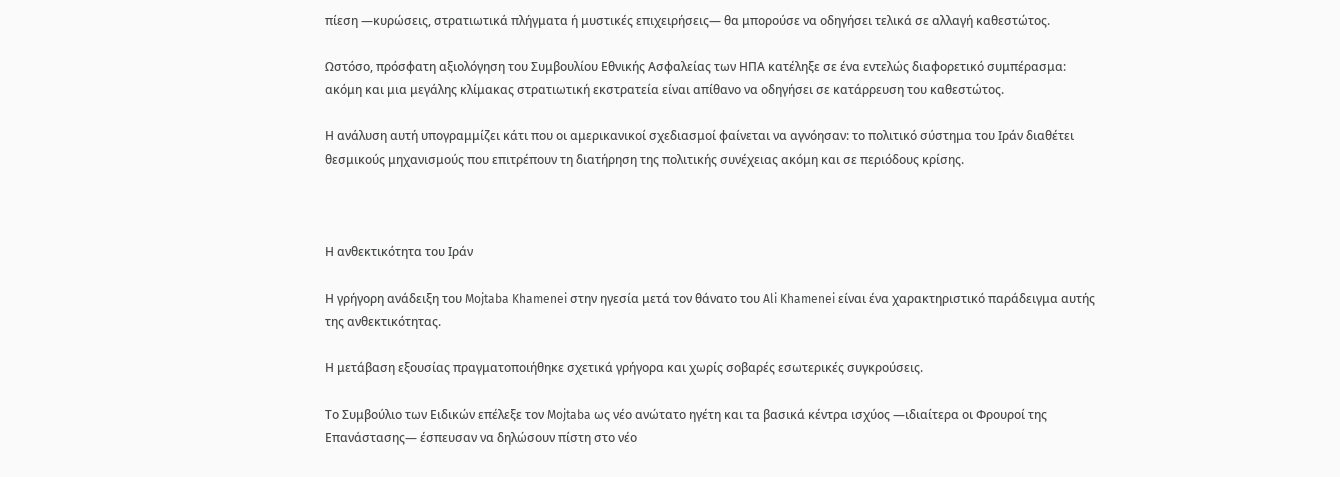πίεση —κυρώσεις, στρατιωτικά πλήγματα ή μυστικές επιχειρήσεις— θα μπορούσε να οδηγήσει τελικά σε αλλαγή καθεστώτος.

Ωστόσο, πρόσφατη αξιολόγηση του Συμβουλίου Εθνικής Ασφαλείας των ΗΠΑ κατέληξε σε ένα εντελώς διαφορετικό συμπέρασμα: ακόμη και μια μεγάλης κλίμακας στρατιωτική εκστρατεία είναι απίθανο να οδηγήσει σε κατάρρευση του καθεστώτος.

Η ανάλυση αυτή υπογραμμίζει κάτι που οι αμερικανικοί σχεδιασμοί φαίνεται να αγνόησαν: το πολιτικό σύστημα του Ιράν διαθέτει θεσμικούς μηχανισμούς που επιτρέπουν τη διατήρηση της πολιτικής συνέχειας ακόμη και σε περιόδους κρίσης.



Η ανθεκτικότητα του Ιράν

Η γρήγορη ανάδειξη του Mojtaba Khamenei στην ηγεσία μετά τον θάνατο του Ali Khamenei είναι ένα χαρακτηριστικό παράδειγμα αυτής της ανθεκτικότητας.

Η μετάβαση εξουσίας πραγματοποιήθηκε σχετικά γρήγορα και χωρίς σοβαρές εσωτερικές συγκρούσεις.

Το Συμβούλιο των Ειδικών επέλεξε τον Mojtaba ως νέο ανώτατο ηγέτη και τα βασικά κέντρα ισχύος —ιδιαίτερα οι Φρουροί της Επανάστασης— έσπευσαν να δηλώσουν πίστη στο νέο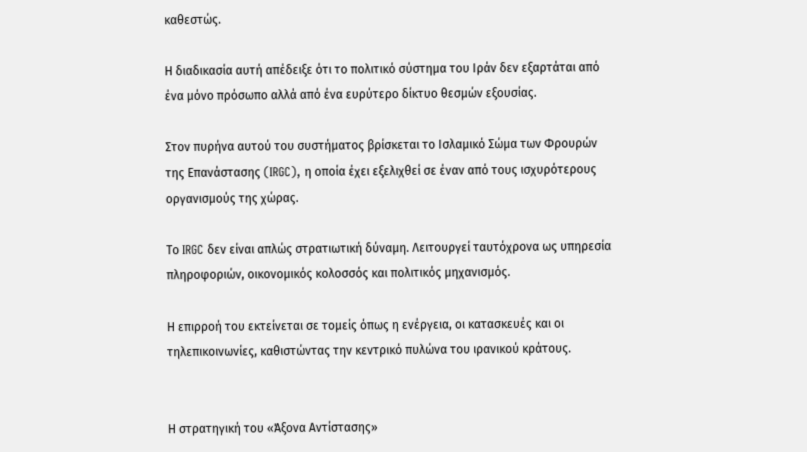καθεστώς.

Η διαδικασία αυτή απέδειξε ότι το πολιτικό σύστημα του Ιράν δεν εξαρτάται από ένα μόνο πρόσωπο αλλά από ένα ευρύτερο δίκτυο θεσμών εξουσίας.

Στον πυρήνα αυτού του συστήματος βρίσκεται το Ισλαμικό Σώμα των Φρουρών της Επανάστασης (IRGC), η οποία έχει εξελιχθεί σε έναν από τους ισχυρότερους οργανισμούς της χώρας.

Το IRGC δεν είναι απλώς στρατιωτική δύναμη. Λειτουργεί ταυτόχρονα ως υπηρεσία πληροφοριών, οικονομικός κολοσσός και πολιτικός μηχανισμός.

Η επιρροή του εκτείνεται σε τομείς όπως η ενέργεια, οι κατασκευές και οι τηλεπικοινωνίες, καθιστώντας την κεντρικό πυλώνα του ιρανικού κράτους.


Η στρατηγική του «Άξονα Αντίστασης»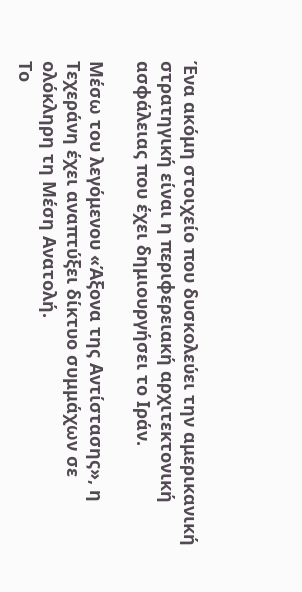Ένα ακόμη στοιχείο που δυσκολεύει την αμερικανική στρατηγική είναι η περιφερειακή αρχιτεκτονική ασφάλειας που έχει δημιουργήσει το Ιράν.

Μέσω του λεγόμενου «Άξονα της Αντίστασης», η Τεχεράνη έχει αναπτύξει δίκτυο συμμάχων σε ολόκληρη τη Μέση Ανατολή.
Το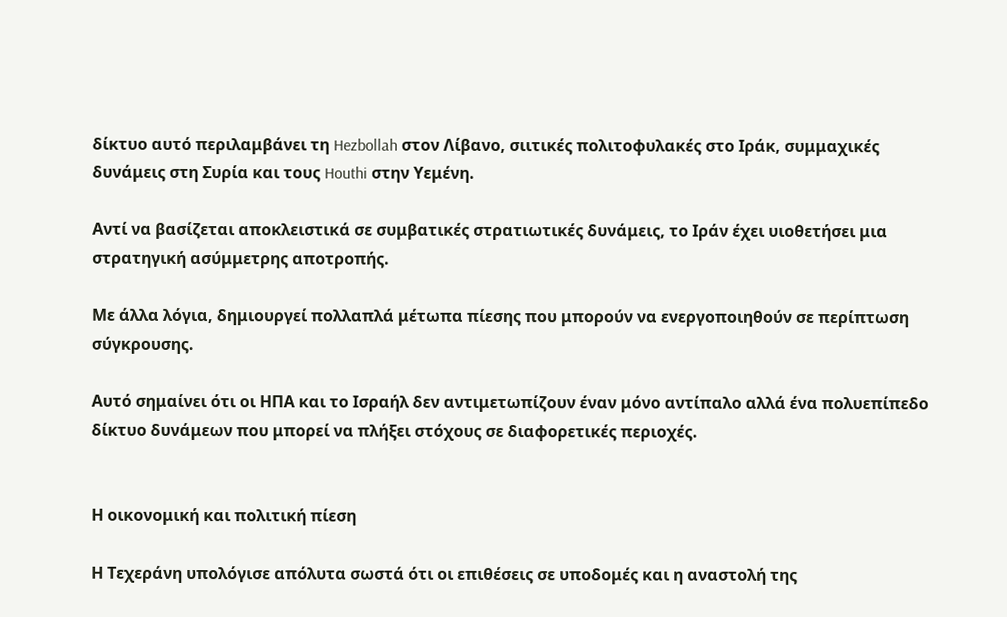δίκτυο αυτό περιλαμβάνει τη Hezbollah στον Λίβανο, σιιτικές πολιτοφυλακές στο Ιράκ, συμμαχικές δυνάμεις στη Συρία και τους Houthi στην Υεμένη.

Αντί να βασίζεται αποκλειστικά σε συμβατικές στρατιωτικές δυνάμεις, το Ιράν έχει υιοθετήσει μια στρατηγική ασύμμετρης αποτροπής.

Με άλλα λόγια, δημιουργεί πολλαπλά μέτωπα πίεσης που μπορούν να ενεργοποιηθούν σε περίπτωση σύγκρουσης.

Αυτό σημαίνει ότι οι ΗΠΑ και το Ισραήλ δεν αντιμετωπίζουν έναν μόνο αντίπαλο αλλά ένα πολυεπίπεδο δίκτυο δυνάμεων που μπορεί να πλήξει στόχους σε διαφορετικές περιοχές.


Η οικονομική και πολιτική πίεση

Η Τεχεράνη υπολόγισε απόλυτα σωστά ότι οι επιθέσεις σε υποδομές και η αναστολή της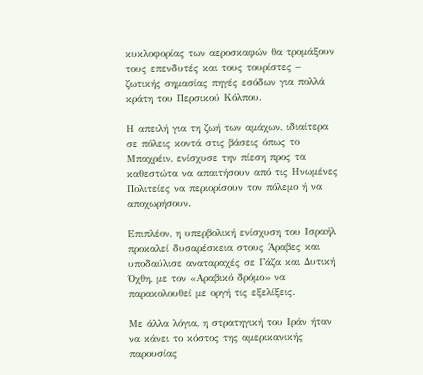κυκλοφορίας των αεροσκαφών θα τρομάξουν τους επενδυτές και τους τουρίστες – ζωτικής σημασίας πηγές εσόδων για πολλά κράτη του Περσικού Κόλπου.

Η απειλή για τη ζωή των αμάχων, ιδιαίτερα σε πόλεις κοντά στις βάσεις όπως το Μπαχρέιν, ενίσχυσε την πίεση προς τα καθεστώτα να απαιτήσουν από τις Ηνωμένες Πολιτείες να περιορίσουν τον πόλεμο ή να αποχωρήσουν.

Επιπλέον, η υπερβολική ενίσχυση του Ισραήλ προκαλεί δυσαρέσκεια στους Άραβες και υποδαύλισε αναταραχές σε Γάζα και Δυτική Όχθη, με τον «Αραβικό δρόμο» να παρακολουθεί με οργή τις εξελίξεις.

Με άλλα λόγια, η στρατηγική του Ιράν ήταν να κάνει το κόστος της αμερικανικής παρουσίας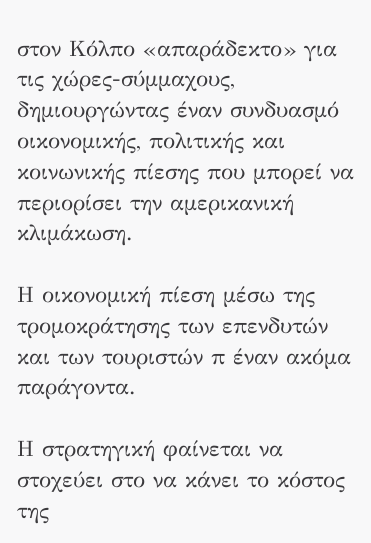στον Κόλπο «απαράδεκτο» για τις χώρες-σύμμαχους, δημιουργώντας έναν συνδυασμό οικονομικής, πολιτικής και κοινωνικής πίεσης που μπορεί να περιορίσει την αμερικανική κλιμάκωση.

Η οικονομική πίεση μέσω της τρομοκράτησης των επενδυτών και των τουριστών π έναν ακόμα παράγοντα.

Η στρατηγική φαίνεται να στοχεύει στο να κάνει το κόστος της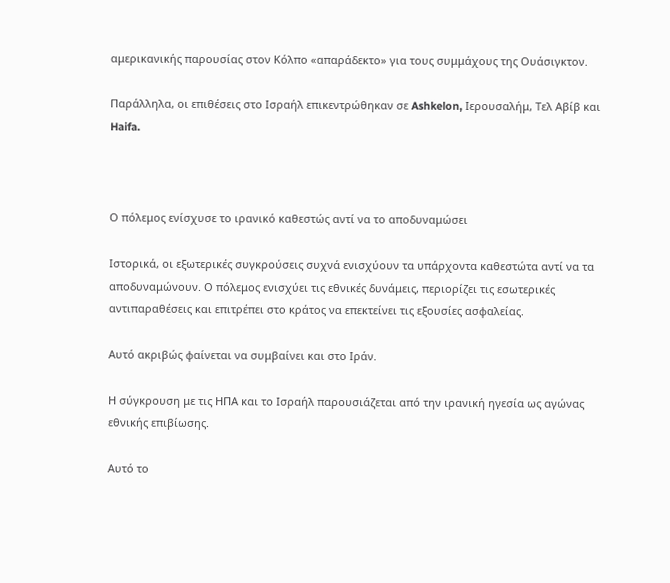αμερικανικής παρουσίας στον Κόλπο «απαράδεκτο» για τους συμμάχους της Ουάσιγκτον.

Παράλληλα, οι επιθέσεις στο Ισραήλ επικεντρώθηκαν σε Ashkelon, Ιερουσαλήμ, Τελ Αβίβ και Haifa.



Ο πόλεμος ενίσχυσε το ιρανικό καθεστώς αντί να το αποδυναμώσει

Ιστορικά, οι εξωτερικές συγκρούσεις συχνά ενισχύουν τα υπάρχοντα καθεστώτα αντί να τα αποδυναμώνουν. Ο πόλεμος ενισχύει τις εθνικές δυνάμεις, περιορίζει τις εσωτερικές αντιπαραθέσεις και επιτρέπει στο κράτος να επεκτείνει τις εξουσίες ασφαλείας.

Αυτό ακριβώς φαίνεται να συμβαίνει και στο Ιράν.

Η σύγκρουση με τις ΗΠΑ και το Ισραήλ παρουσιάζεται από την ιρανική ηγεσία ως αγώνας εθνικής επιβίωσης.

Αυτό το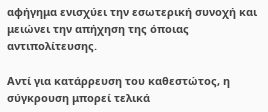αφήγημα ενισχύει την εσωτερική συνοχή και μειώνει την απήχηση της όποιας αντιπολίτευσης.

Αντί για κατάρρευση του καθεστώτος, η σύγκρουση μπορεί τελικά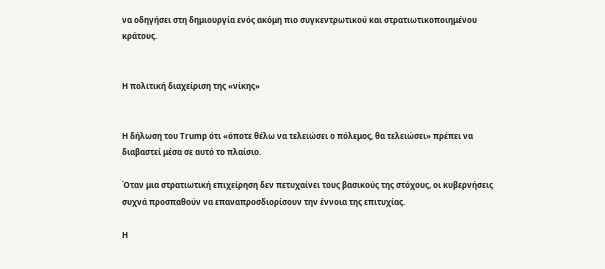να οδηγήσει στη δημιουργία ενός ακόμη πιο συγκεντρωτικού και στρατιωτικοποιημένου κράτους.


Η πολιτική διαχείριση της «νίκης»


Η δήλωση του Trump ότι «όποτε θέλω να τελειώσει ο πόλεμος, θα τελειώσει» πρέπει να διαβαστεί μέσα σε αυτό το πλαίσιο.

Όταν μια στρατιωτική επιχείρηση δεν πετυχαίνει τους βασικούς της στόχους, οι κυβερνήσεις συχνά προσπαθούν να επαναπροσδιορίσουν την έννοια της επιτυχίας.

Η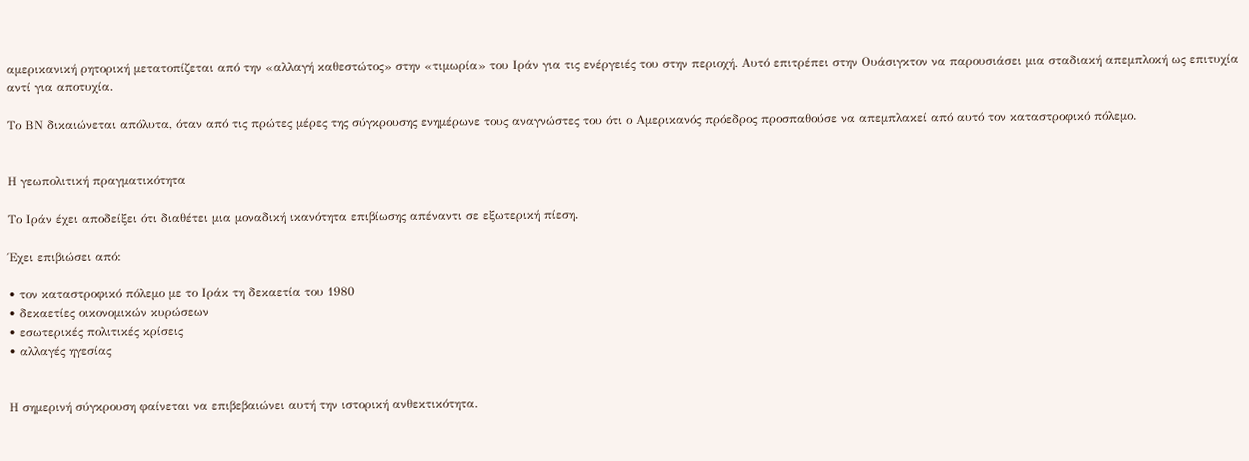αμερικανική ρητορική μετατοπίζεται από την «αλλαγή καθεστώτος» στην «τιμωρία» του Ιράν για τις ενέργειές του στην περιοχή. Αυτό επιτρέπει στην Ουάσιγκτον να παρουσιάσει μια σταδιακή απεμπλοκή ως επιτυχία αντί για αποτυχία.

Το ΒΝ δικαιώνεται απόλυτα, όταν από τις πρώτες μέρες της σύγκρουσης ενημέρωνε τους αναγνώστες του ότι ο Αμερικανός πρόεδρος προσπαθούσε να απεμπλακεί από αυτό τον καταστροφικό πόλεμο.


Η γεωπολιτική πραγματικότητα

Το Ιράν έχει αποδείξει ότι διαθέτει μια μοναδική ικανότητα επιβίωσης απέναντι σε εξωτερική πίεση.

Έχει επιβιώσει από:

• τον καταστροφικό πόλεμο με το Ιράκ τη δεκαετία του 1980
• δεκαετίες οικονομικών κυρώσεων
• εσωτερικές πολιτικές κρίσεις
• αλλαγές ηγεσίας


Η σημερινή σύγκρουση φαίνεται να επιβεβαιώνει αυτή την ιστορική ανθεκτικότητα.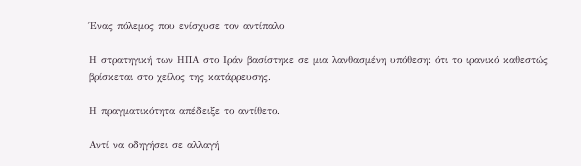Ένας πόλεμος που ενίσχυσε τον αντίπαλο

Η στρατηγική των ΗΠΑ στο Ιράν βασίστηκε σε μια λανθασμένη υπόθεση: ότι το ιρανικό καθεστώς βρίσκεται στο χείλος της κατάρρευσης.

Η πραγματικότητα απέδειξε το αντίθετο.

Αντί να οδηγήσει σε αλλαγή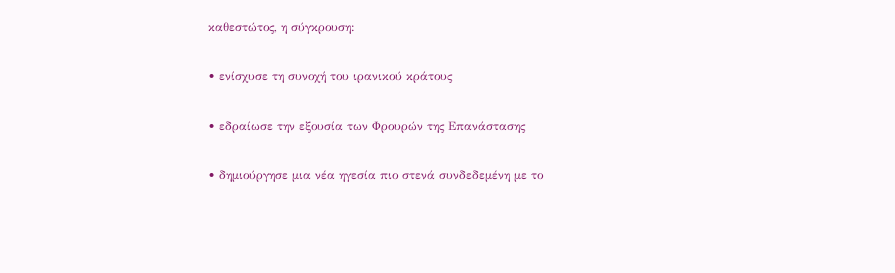καθεστώτος, η σύγκρουση:

• ενίσχυσε τη συνοχή του ιρανικού κράτους

• εδραίωσε την εξουσία των Φρουρών της Επανάστασης

• δημιούργησε μια νέα ηγεσία πιο στενά συνδεδεμένη με το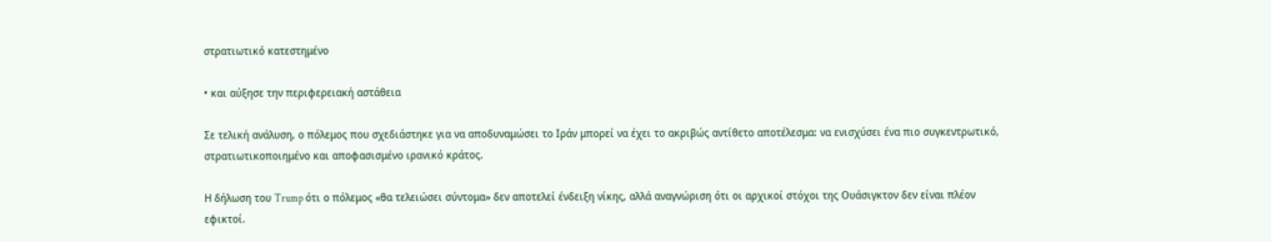στρατιωτικό κατεστημένο

• και αύξησε την περιφερειακή αστάθεια

Σε τελική ανάλυση, ο πόλεμος που σχεδιάστηκε για να αποδυναμώσει το Ιράν μπορεί να έχει το ακριβώς αντίθετο αποτέλεσμα: να ενισχύσει ένα πιο συγκεντρωτικό, στρατιωτικοποιημένο και αποφασισμένο ιρανικό κράτος.

Η δήλωση του Trump ότι ο πόλεμος «θα τελειώσει σύντομα» δεν αποτελεί ένδειξη νίκης, αλλά αναγνώριση ότι οι αρχικοί στόχοι της Ουάσιγκτον δεν είναι πλέον εφικτοί.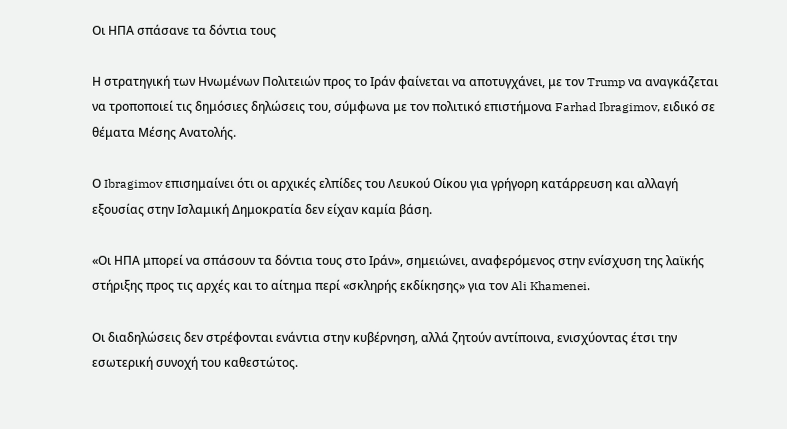Οι ΗΠΑ σπάσανε τα δόντια τους

Η στρατηγική των Ηνωμένων Πολιτειών προς το Ιράν φαίνεται να αποτυγχάνει, με τον Trump να αναγκάζεται να τροποποιεί τις δημόσιες δηλώσεις του, σύμφωνα με τον πολιτικό επιστήμονα Farhad Ibragimov, ειδικό σε θέματα Μέσης Ανατολής.

Ο Ibragimov επισημαίνει ότι οι αρχικές ελπίδες του Λευκού Οίκου για γρήγορη κατάρρευση και αλλαγή εξουσίας στην Ισλαμική Δημοκρατία δεν είχαν καμία βάση.

«Οι ΗΠΑ μπορεί να σπάσουν τα δόντια τους στο Ιράν», σημειώνει, αναφερόμενος στην ενίσχυση της λαϊκής στήριξης προς τις αρχές και το αίτημα περί «σκληρής εκδίκησης» για τον Ali Khamenei.

Οι διαδηλώσεις δεν στρέφονται ενάντια στην κυβέρνηση, αλλά ζητούν αντίποινα, ενισχύοντας έτσι την εσωτερική συνοχή του καθεστώτος.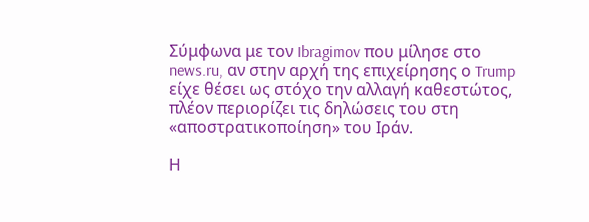Σύμφωνα με τον Ibragimov που μίλησε στο news.ru, αν στην αρχή της επιχείρησης ο Trump είχε θέσει ως στόχο την αλλαγή καθεστώτος, πλέον περιορίζει τις δηλώσεις του στη «αποστρατικοποίηση» του Ιράν.

Η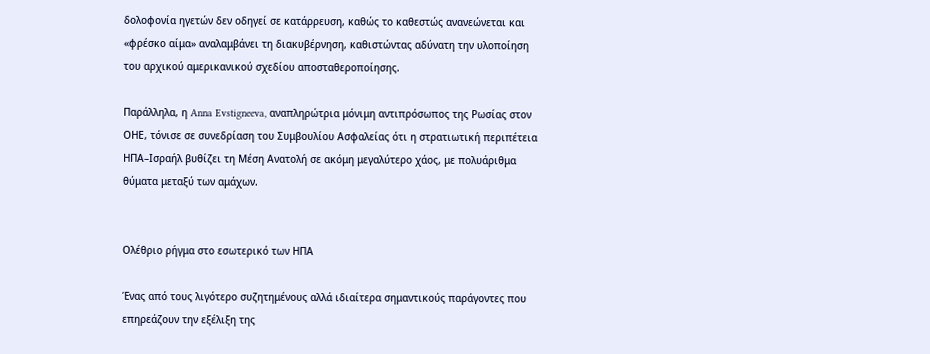δολοφονία ηγετών δεν οδηγεί σε κατάρρευση, καθώς το καθεστώς ανανεώνεται και «φρέσκο αίμα» αναλαμβάνει τη διακυβέρνηση, καθιστώντας αδύνατη την υλοποίηση του αρχικού αμερικανικού σχεδίου αποσταθεροποίησης.

Παράλληλα, η Anna Evstigneeva, αναπληρώτρια μόνιμη αντιπρόσωπος της Ρωσίας στον ΟΗΕ, τόνισε σε συνεδρίαση του Συμβουλίου Ασφαλείας ότι η στρατιωτική περιπέτεια ΗΠΑ–Ισραήλ βυθίζει τη Μέση Ανατολή σε ακόμη μεγαλύτερο χάος, με πολυάριθμα θύματα μεταξύ των αμάχων.


Ολέθριο ρήγμα στο εσωτερικό των ΗΠΑ

Ένας από τους λιγότερο συζητημένους αλλά ιδιαίτερα σημαντικούς παράγοντες που επηρεάζουν την εξέλιξη της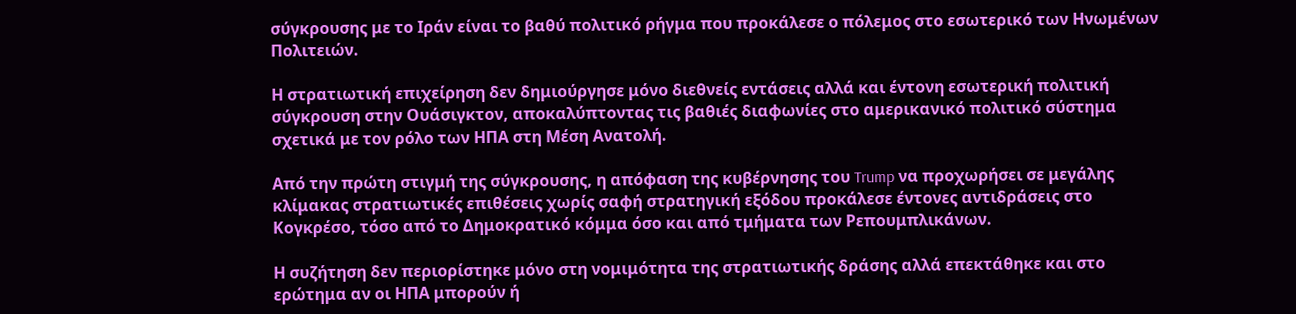σύγκρουσης με το Ιράν είναι το βαθύ πολιτικό ρήγμα που προκάλεσε ο πόλεμος στο εσωτερικό των Ηνωμένων Πολιτειών.

Η στρατιωτική επιχείρηση δεν δημιούργησε μόνο διεθνείς εντάσεις αλλά και έντονη εσωτερική πολιτική σύγκρουση στην Ουάσιγκτον, αποκαλύπτοντας τις βαθιές διαφωνίες στο αμερικανικό πολιτικό σύστημα σχετικά με τον ρόλο των ΗΠΑ στη Μέση Ανατολή.

Από την πρώτη στιγμή της σύγκρουσης, η απόφαση της κυβέρνησης του Trump να προχωρήσει σε μεγάλης κλίμακας στρατιωτικές επιθέσεις χωρίς σαφή στρατηγική εξόδου προκάλεσε έντονες αντιδράσεις στο Κογκρέσο, τόσο από το Δημοκρατικό κόμμα όσο και από τμήματα των Ρεπουμπλικάνων.

Η συζήτηση δεν περιορίστηκε μόνο στη νομιμότητα της στρατιωτικής δράσης αλλά επεκτάθηκε και στο ερώτημα αν οι ΗΠΑ μπορούν ή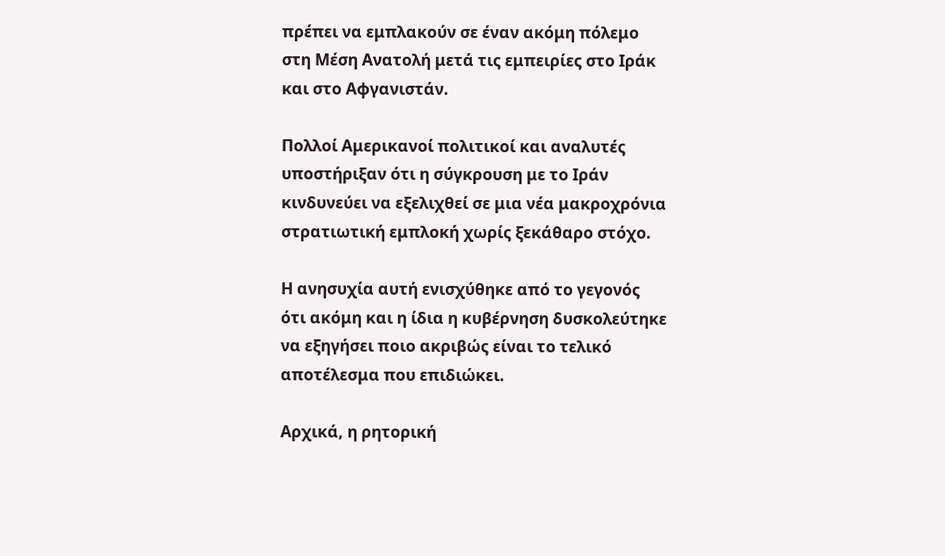πρέπει να εμπλακούν σε έναν ακόμη πόλεμο στη Μέση Ανατολή μετά τις εμπειρίες στο Ιράκ και στο Αφγανιστάν.

Πολλοί Αμερικανοί πολιτικοί και αναλυτές υποστήριξαν ότι η σύγκρουση με το Ιράν κινδυνεύει να εξελιχθεί σε μια νέα μακροχρόνια στρατιωτική εμπλοκή χωρίς ξεκάθαρο στόχο.

Η ανησυχία αυτή ενισχύθηκε από το γεγονός ότι ακόμη και η ίδια η κυβέρνηση δυσκολεύτηκε να εξηγήσει ποιο ακριβώς είναι το τελικό αποτέλεσμα που επιδιώκει.

Αρχικά, η ρητορική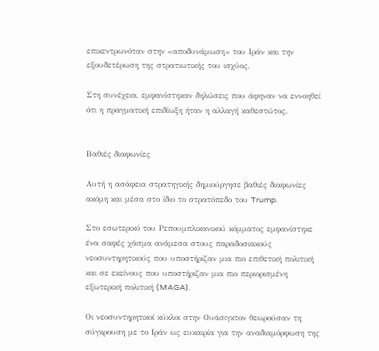επικεντρωνόταν στην «αποδυνάμωση» του Ιράν και την εξουδετέρωση της στρατιωτικής του ισχύος.

Στη συνέχεια, εμφανίστηκαν δηλώσεις που άφηναν να εννοηθεί ότι η πραγματική επιδίωξη ήταν η αλλαγή καθεστώτος.


Βαθιές διαφωνίες

Αυτή η ασάφεια στρατηγικής δημιούργησε βαθιές διαφωνίες ακόμη και μέσα στο ίδιο το στρατόπεδο του Trump.

Στο εσωτερικό του Ρεπουμπλικανικού κόμματος εμφανίστηκε ένα σαφές χάσμα ανάμεσα στους παραδοσιακούς νεοσυντηρητικούς που υποστήριζαν μια πιο επιθετική πολιτική και σε εκείνους που υποστήριζαν μια πιο περιορισμένη εξωτερική πολιτική (MAGA).

Οι νεοσυντηρητικοί κύκλοι στην Ουάσιγκτον θεωρούσαν τη σύγκρουση με το Ιράν ως ευκαιρία για την αναδιαμόρφωση της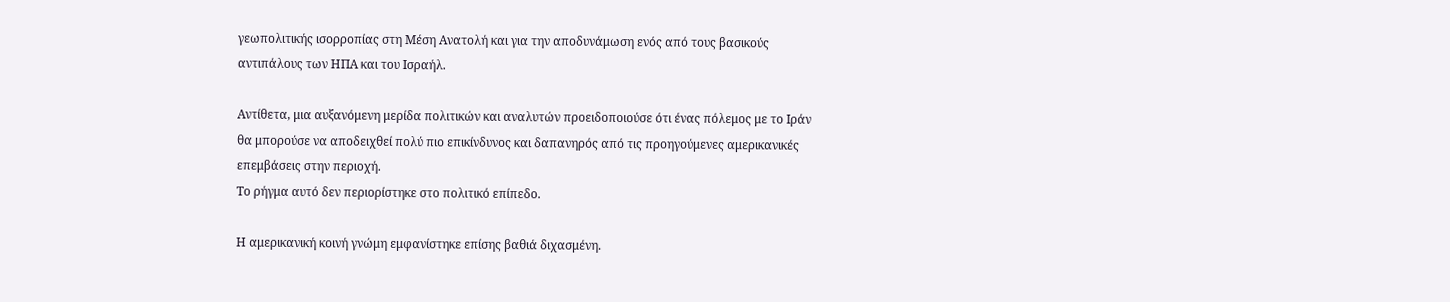γεωπολιτικής ισορροπίας στη Μέση Ανατολή και για την αποδυνάμωση ενός από τους βασικούς αντιπάλους των ΗΠΑ και του Ισραήλ.

Αντίθετα, μια αυξανόμενη μερίδα πολιτικών και αναλυτών προειδοποιούσε ότι ένας πόλεμος με το Ιράν θα μπορούσε να αποδειχθεί πολύ πιο επικίνδυνος και δαπανηρός από τις προηγούμενες αμερικανικές επεμβάσεις στην περιοχή.
Το ρήγμα αυτό δεν περιορίστηκε στο πολιτικό επίπεδο.

Η αμερικανική κοινή γνώμη εμφανίστηκε επίσης βαθιά διχασμένη.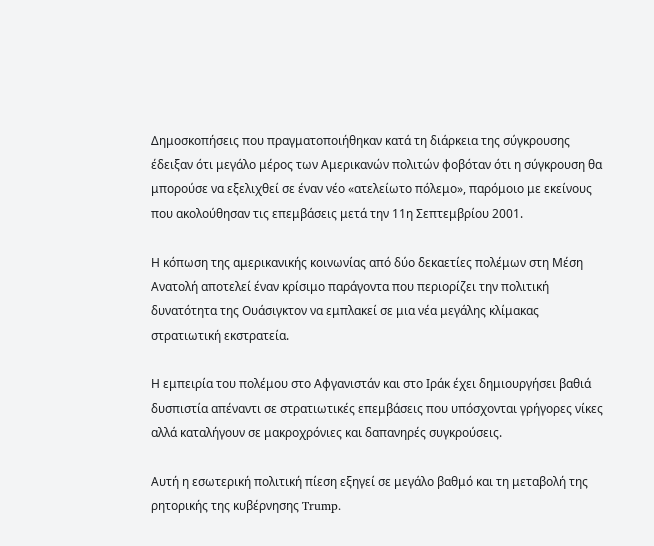Δημοσκοπήσεις που πραγματοποιήθηκαν κατά τη διάρκεια της σύγκρουσης έδειξαν ότι μεγάλο μέρος των Αμερικανών πολιτών φοβόταν ότι η σύγκρουση θα μπορούσε να εξελιχθεί σε έναν νέο «ατελείωτο πόλεμο», παρόμοιο με εκείνους που ακολούθησαν τις επεμβάσεις μετά την 11η Σεπτεμβρίου 2001.

Η κόπωση της αμερικανικής κοινωνίας από δύο δεκαετίες πολέμων στη Μέση Ανατολή αποτελεί έναν κρίσιμο παράγοντα που περιορίζει την πολιτική δυνατότητα της Ουάσιγκτον να εμπλακεί σε μια νέα μεγάλης κλίμακας στρατιωτική εκστρατεία.

Η εμπειρία του πολέμου στο Αφγανιστάν και στο Ιράκ έχει δημιουργήσει βαθιά δυσπιστία απέναντι σε στρατιωτικές επεμβάσεις που υπόσχονται γρήγορες νίκες αλλά καταλήγουν σε μακροχρόνιες και δαπανηρές συγκρούσεις.

Αυτή η εσωτερική πολιτική πίεση εξηγεί σε μεγάλο βαθμό και τη μεταβολή της ρητορικής της κυβέρνησης Trump.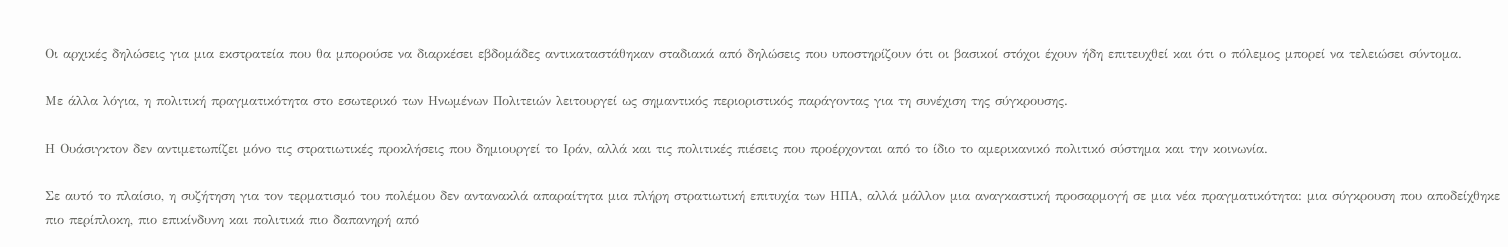Οι αρχικές δηλώσεις για μια εκστρατεία που θα μπορούσε να διαρκέσει εβδομάδες αντικαταστάθηκαν σταδιακά από δηλώσεις που υποστηρίζουν ότι οι βασικοί στόχοι έχουν ήδη επιτευχθεί και ότι ο πόλεμος μπορεί να τελειώσει σύντομα.

Με άλλα λόγια, η πολιτική πραγματικότητα στο εσωτερικό των Ηνωμένων Πολιτειών λειτουργεί ως σημαντικός περιοριστικός παράγοντας για τη συνέχιση της σύγκρουσης.

Η Ουάσιγκτον δεν αντιμετωπίζει μόνο τις στρατιωτικές προκλήσεις που δημιουργεί το Ιράν, αλλά και τις πολιτικές πιέσεις που προέρχονται από το ίδιο το αμερικανικό πολιτικό σύστημα και την κοινωνία.

Σε αυτό το πλαίσιο, η συζήτηση για τον τερματισμό του πολέμου δεν αντανακλά απαραίτητα μια πλήρη στρατιωτική επιτυχία των ΗΠΑ, αλλά μάλλον μια αναγκαστική προσαρμογή σε μια νέα πραγματικότητα: μια σύγκρουση που αποδείχθηκε πιο περίπλοκη, πιο επικίνδυνη και πολιτικά πιο δαπανηρή από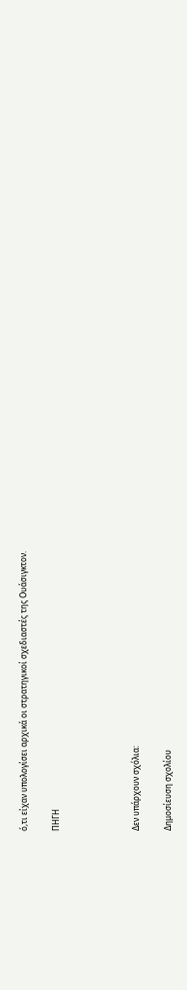ό,τι είχαν υπολογίσει αρχικά οι στρατηγικοί σχεδιαστές της Ουάσιγκτον.

ΠΗΓΗ




Δεν υπάρχουν σχόλια:

Δημοσίευση σχολίου